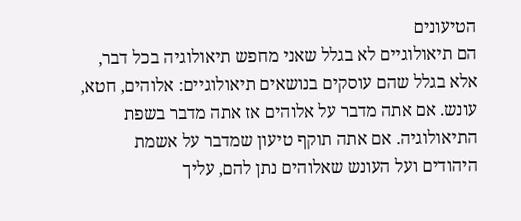הטיעונים
הם תיאולוגיים לא בגלל שאני מחפש תיאולוגיה בכל דבר, אלא בגלל שהם עוסקים בנושאים תיאולוגיים: אלוהים, חטא, עונש. אם אתה מדבר על אלוהים אז אתה מדבר בשפת התיאולוגיה. אם אתה תוקף טיעון שמדבר על אשמת היהודים ועל העונש שאלוהים נתן להם, עליך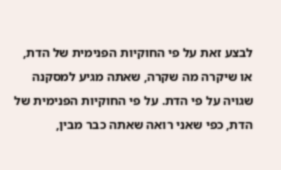לבצע זאת על פי החוקיות הפנימית של הדת, או שיקרה מה שקרה, שאתה מגיע למסקנה שגויה על פי הדת. על פי החוקיות הפנימית של הדת, כפי שאני רואה שאתה כבר מבין,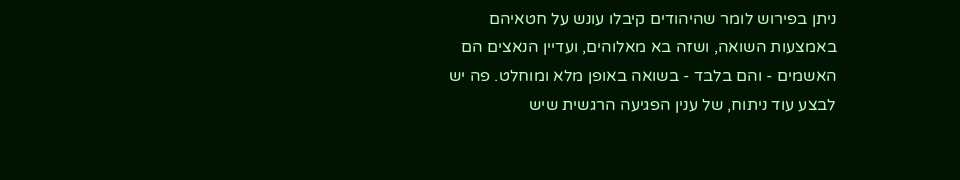ניתן בפירוש לומר שהיהודים קיבלו עונש על חטאיהם באמצעות השואה, ושזה בא מאלוהים, ועדיין הנאצים הם האשמים - והם בלבד - בשואה באופן מלא ומוחלט. פה יש לבצע עוד ניתוח, של ענין הפגיעה הרגשית שיש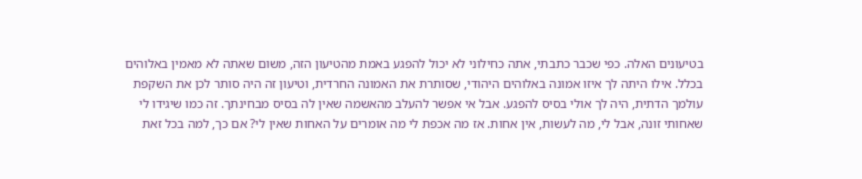בטיעונים האלה. כפי שכבר כתבתי, אתה כחילוני לא יכול להפגע באמת מהטיעון הזה, משום שאתה לא מאמין באלוהים בכלל. אילו היתה לך איזו אמונה באלוהים היהודי, שסותרת את האמונה החרדית, וטיעון זה היה סותר לכן את השקפת עולמך הדתית, היה לך אולי בסיס להפגע. אבל אי אפשר להעלב מהאשמה שאין לה בסיס מבחינתך. זה כמו שיגידו לי שאחותי זונה, אבל לי, מה לעשות, אין אחות. אז מה אכפת לי מה אומרים על האחות שאין לי? אם כך, למה בכל זאת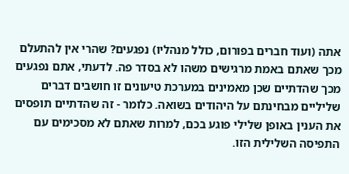אתה (ועוד חברים בפורום, כולל מנהליו) נפגעים? שהרי אין להתעלם מכך שאתם באמת מרגישים משהו לא בסדר פה. לדעתי, אתם נפגעים מכך שהדתיים שכן מאמינים במערכת טיעונים זו חושבים דברים שליליים מבחינתם על היהודים בשואה. כלומר - זה שהדתיים תופסים את הענין באופן שלילי פוגע בכם, למרות שאתם לא מסכימים עם התפיסה השלילית הזו.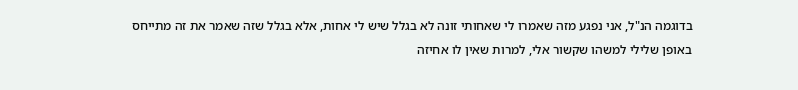בדוגמה הנ"ל, אני נפגע מזה שאמרו לי שאחותי זונה לא בגלל שיש לי אחות, אלא בגלל שזה שאמר את זה מתייחס באופן שלילי למשהו שקשור אלי, למרות שאין לו אחיזה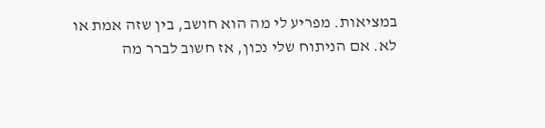במציאות. מפריע לי מה הוא חושב, בין שזה אמת או לא. אם הניתוח שלי נכון, אז חשוב לברר מה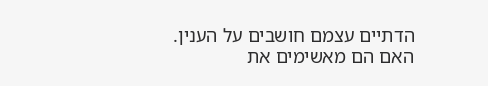הדתיים עצמם חושבים על הענין. האם הם מאשימים את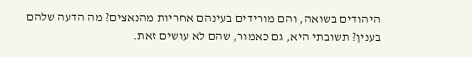היהודים בשואה, והם מורידים בעינהם אחריות מהנאצים? מה הדעה שלהם בענין? תשובתי היא, גם כאמור, שהם לא עושים זאת.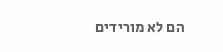הם לא מורידים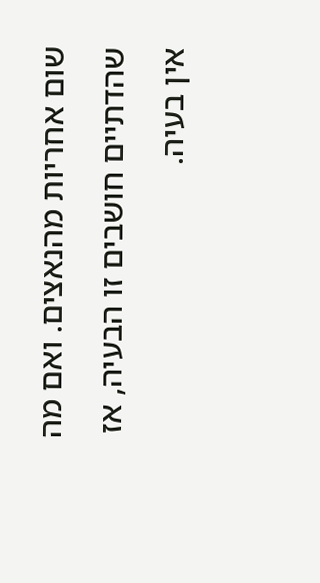שום אחריות מהנאצים. ואם מה שהדתיים חושבים זו הבעיה, אז אין בעיה.